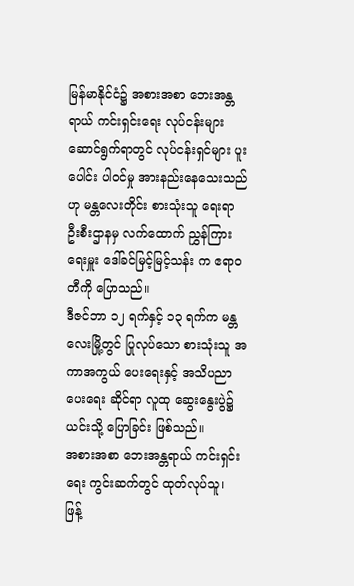မြန်မာနိုင်ငံ၌ အစားအစာ ဘေးအန္တရာယ် ကင်းရှင်းရေး လုပ်ငန်းများ ဆောင်ရွက်ရာတွင် လုပ်ငန်းရှင်များ ပူးပေါင်း ပါဝင်မှု အားနည်းနေသေးသည်ဟု မန္တလေးတိုင်း စားသုံးသူ ရေးရာ ဦးစီးဌာနမှ လက်ထောက် ညွှန်ကြားရေးမှူး ဒေါ်ခင်မြင့်မြင့်သန်း က ဧရာဝတီကို ပြောသည်။
ဒီဇင်ဘာ ၁၂ ရက်နှင့် ၁၃ ရက်က မန္တလေးမြို့တွင် ပြုလုပ်သော စားသုံးသူ အကာအကွယ် ပေးရေးနှင့် အသိပညာ ပေးရေး ဆိုင်ရာ လူထု ဆွေးနွေးပွဲ၌ ယင်းသို့ ပြောခြင်း ဖြစ်သည်။
အစားအစာ ဘေးအန္တရာယ် ကင်းရှင်းရေး ကွင်းဆက်တွင် ထုတ်လုပ်သူ၊ ဖြန့်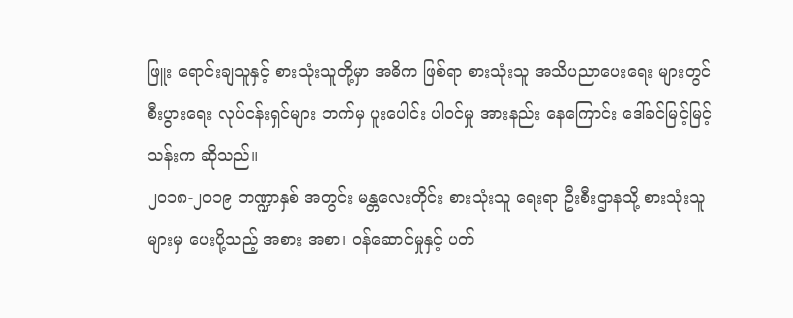ဖြူး ရောင်းချသူနှင့် စားသုံးသူတို့မှာ အဓိက ဖြစ်ရာ စားသုံးသူ အသိပညာပေးရေး များတွင် စီးပွားရေး လုပ်ငန်းရှင်များ ဘက်မှ ပူးပေါင်း ပါဝင်မှု အားနည်း နေကြောင်း ဒေါ်ခင်မြင့်မြင့်သန်းက ဆိုသည်။
၂၀၁၈-၂၀၁၉ ဘဏ္ဍာနှစ် အတွင်း မန္တလေးတိုင်း စားသုံးသူ ရေးရာ ဦးစီးဌာနသို့ စားသုံးသူများမှ ပေးပို့သည့် အစား အစာ၊ ဝန်ဆောင်မှုနှင့် ပတ်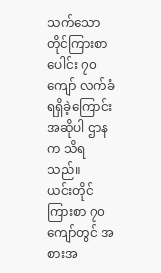သက်သော တိုင်ကြားစာပေါင်း ၇၀ ကျော် လက်ခံရရှိခဲ့ကြောင်း အဆိုပါ ဌာနက သိရသည်။
ယင်းတိုင်ကြားစာ ၇၀ ကျော်တွင် အစားအ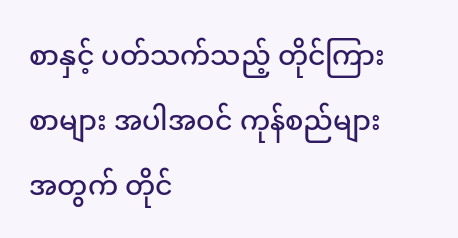စာနှင့် ပတ်သက်သည့် တိုင်ကြားစာများ အပါအဝင် ကုန်စည်များ အတွက် တိုင်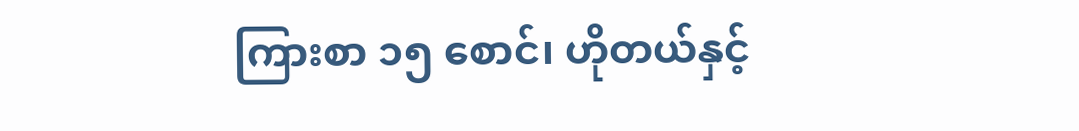ကြားစာ ၁၅ စောင်၊ ဟိုတယ်နှင့်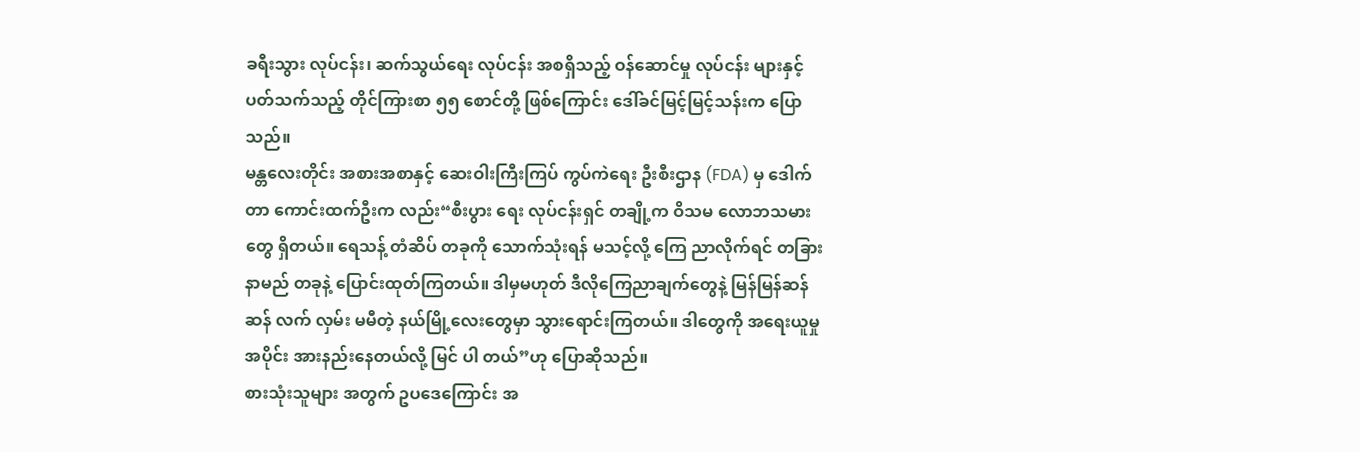ခရီးသွား လုပ်ငန်း၊ ဆက်သွယ်ရေး လုပ်ငန်း အစရှိသည့် ဝန်ဆောင်မှု လုပ်ငန်း များနှင့် ပတ်သက်သည့် တိုင်ကြားစာ ၅၅ စောင်တို့ ဖြစ်ကြောင်း ဒေါ်ခင်မြင့်မြင့်သန်းက ပြောသည်။
မန္တလေးတိုင်း အစားအစာနှင့် ဆေးဝါးကြီးကြပ် ကွပ်ကဲရေး ဦးစီးဌာန (FDA) မှ ဒေါက်တာ ကောင်းထက်ဦးက လည်း“စီးပွား ရေး လုပ်ငန်းရှင် တချို့က ဝိသမ လောဘသမားတွေ ရှိတယ်။ ရေသန့် တံဆိပ် တခုကို သောက်သုံးရန် မသင့်လို့ ကြေ ညာလိုက်ရင် တခြား နာမည် တခုနဲ့ ပြောင်းထုတ်ကြတယ်။ ဒါမှမဟုတ် ဒီလိုကြေညာချက်တွေနဲ့ မြန်မြန်ဆန်ဆန် လက် လှမ်း မမီတဲ့ နယ်မြို့လေးတွေမှာ သွားရောင်းကြတယ်။ ဒါတွေကို အရေးယူမှု အပိုင်း အားနည်းနေတယ်လို့ မြင် ပါ တယ်”ဟု ပြောဆိုသည်။
စားသုံးသူများ အတွက် ဥပဒေကြောင်း အ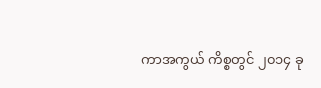ကာအကွယ် ကိစ္စတွင် ၂၀၁၄ ခု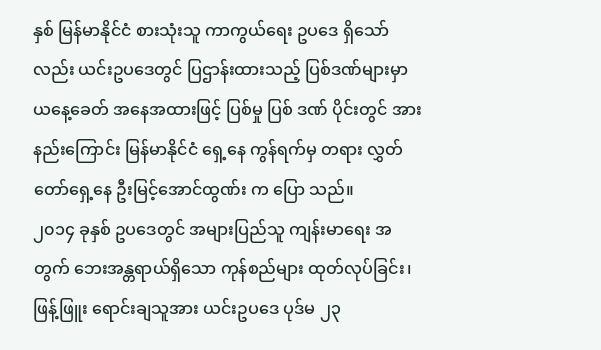နှစ် မြန်မာနိုင်ငံ စားသုံးသူ ကာကွယ်ရေး ဥပဒေ ရှိသော်လည်း ယင်းဥပဒေတွင် ပြဌာန်းထားသည့် ပြစ်ဒဏ်များမှာ ယနေ့ခေတ် အနေအထားဖြင့် ပြစ်မှု ပြစ် ဒဏ် ပိုင်းတွင် အားနည်းကြောင်း မြန်မာနိုင်ငံ ရှေ့နေ ကွန်ရက်မှ တရား လွှတ်တော်ရှေ့နေ ဦးမြင့်အောင်ထွဏ်း က ပြော သည်။
၂၀၁၄ ခုနှစ် ဥပဒေတွင် အများပြည်သူ ကျန်းမာရေး အတွက် ဘေးအန္တရာယ်ရှိသော ကုန်စည်များ ထုတ်လုပ်ခြင်း၊ ဖြန့်ဖြူး ရောင်းချသူအား ယင်းဥပဒေ ပုဒ်မ ၂၃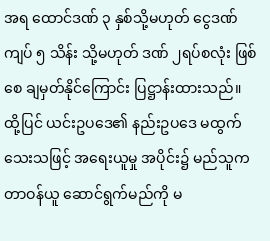အရ ထောင်ဒဏ် ၃ နှစ်သို့မဟုတ် ငွေဒဏ် ကျပ် ၅ သိန်း သို့မဟုတ် ဒဏ် ၂ရပ်စလုံး ဖြစ်စေ ချမှတ်နိုင်ကြောင်း ပြဋ္ဌာန်းထားသည်။
ထို့ပြင် ယင်းဥပဒေ၏ နည်းဥပဒေ မထွက်သေးသဖြင့် အရေးယူမှု အပိုင်း၌ မည်သူက တာဝန်ယူ ဆောင်ရွက်မည်ကို မ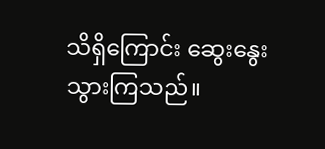သိရှိကြောင်း ဆွေးနွေးသွားကြသည်။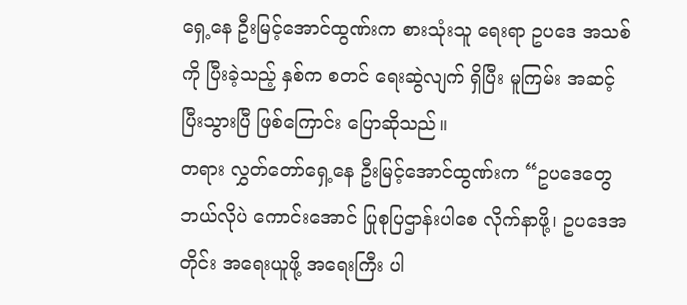ရှေ့နေ ဦးမြင့်အောင်ထွဏ်းက စားသုံးသူ ရေးရာ ဥပဒေ အသစ်ကို ပြီးခဲ့သည့် နှစ်က စတင် ရေးဆွဲလျက် ရှိပြီး မူကြမ်း အဆင့် ပြီးသွားပြီ ဖြစ်ကြောင်း ပြောဆိုသည်။
တရား လွှတ်တော်ရှေ့နေ ဦးမြင့်အောင်ထွဏ်းက “ဥပဒေတွေ ဘယ်လိုပဲ ကောင်းအောင် ပြုစုပြဌာန်းပါစေ လိုက်နာဖို့၊ ဥပဒေအတိုင်း အရေးယူဖို့ အရေးကြီး ပါ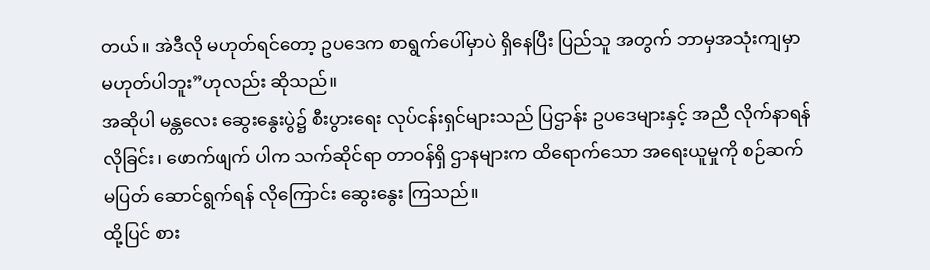တယ်။ အဲဒီလို မဟုတ်ရင်တော့ ဥပဒေက စာရွက်ပေါ်မှာပဲ ရှိနေပြီး ပြည်သူ အတွက် ဘာမှအသုံးကျမှာ မဟုတ်ပါဘူး”ဟုလည်း ဆိုသည်။
အဆိုပါ မန္တလေး ဆွေးနွေးပွဲ၌ စီးပွားရေး လုပ်ငန်းရှင်များသည် ပြဌာန်း ဥပဒေများနှင့် အညီ လိုက်နာရန် လိုခြင်း၊ ဖောက်ဖျက် ပါက သက်ဆိုင်ရာ တာဝန်ရှိ ဌာနများက ထိရောက်သော အရေးယူမှုကို စဉ်ဆက်မပြတ် ဆောင်ရွက်ရန် လိုကြောင်း ဆွေးနွေး ကြသည်။
ထို့ပြင် စား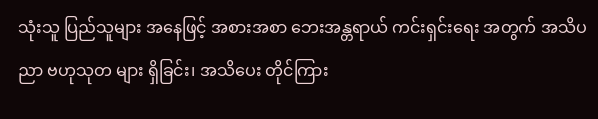သုံးသူ ပြည်သူများ အနေဖြင့် အစားအစာ ဘေးအန္တရာယ် ကင်းရှင်းရေး အတွက် အသိပညာ ဗဟုသုတ များ ရှိခြင်း၊ အသိပေး တိုင်ကြား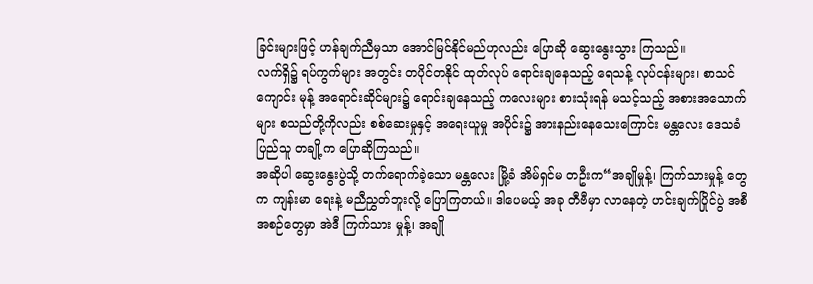ခြင်းများဖြင့် ဟန်ချက်ညီမှသာ အောင်မြင်နိုင်မည်ဟုလည်း ပြောဆို ဆွေးနွေးသွား ကြသည်။
လက်ရှိ၌ ရပ်ကွက်များ အတွင်း တပိုင်တနိုင် ထုတ်လုပ် ရောင်းချနေသည့် ရေသန့် လုပ်ငန်းများ၊ စာသင်ကျောင်း မုန့် အရောင်းဆိုင်များ၌ ရောင်းချနေသည့် ကလေးများ စားသုံးရန် မသင့်သည့် အစားအသောက်များ စသည်တို့ကိုလည်း စစ်ဆေးမှုနှင့် အရေးယူမှု အပိုင်း၌ အားနည်းနေသေးကြောင်း မန္တလေး ဒေသခံ ပြည်သူ တချို့က ပြောဆိုကြသည်။
အဆိုပါ ဆွေးနွေးပွဲသို့ တက်ရောက်ခဲ့သော မန္တလေး မြို့ခံ အိမ်ရှင်မ တဦးက“အချိုမှုန့်၊ ကြက်သားမှုန့် တွေက ကျန်းမာ ရေးနဲ့ မညီညွှတ်ဘူးလို့ ပြောကြတယ်။ ဒါပေမယ့် အခု တီဗီမှာ လာနေတဲ့ ဟင်းချက်ပြိုင်ပွဲ အစီအစဉ်တွေမှာ အဲဒီ ကြက်သား မှုန့်၊ အချို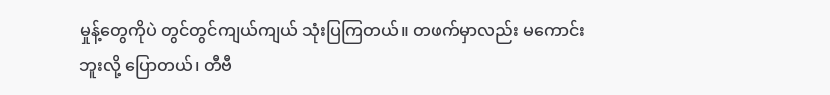မှုန့်တွေကိုပဲ တွင်တွင်ကျယ်ကျယ် သုံးပြကြတယ်။ တဖက်မှာလည်း မကောင်းဘူးလို့ ပြောတယ်၊ တီဗီ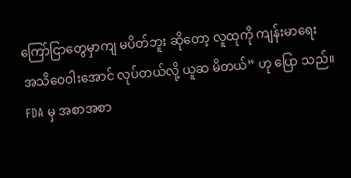ကြော်ငြာတွေမှာကျ မပိတ်ဘူး ဆိုတော့ လူထုကို ကျန်းမာရေး အသိဝေဝါးအောင် လုပ်တယ်လို့ ယူဆ မိတယ်” ဟု ပြော သည်။
FDA မှ အစာအစာ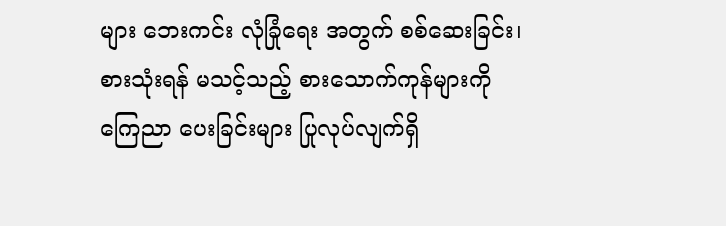များ ဘေးကင်း လုံခြုံရေး အတွက် စစ်ဆေးခြင်း၊ စားသုံးရန် မသင့်သည့် စားသောက်ကုန်များကို ကြေညာ ပေးခြင်းများ ပြုလုပ်လျက်ရှိ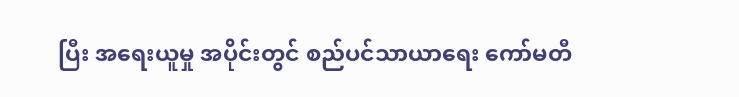ပြီး အရေးယူမှု အပိုင်းတွင် စည်ပင်သာယာရေး ကော်မတီ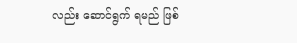လည်း ဆောင်ရွက် ရမည် ဖြစ်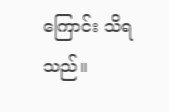ကြောင်း သိရသည်။